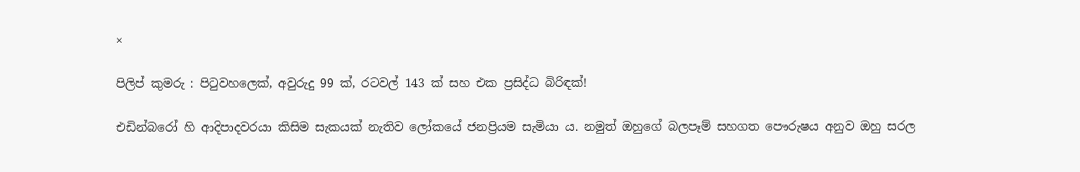×

පිලිප් කුමරු : පිටුවහලෙක්, අවුරුදු 99 ක්, රටවල් 143 ක් සහ එක ප්‍රසිද්ධ බිරිඳක්!

එඩින්බරෝ හි ආදිපාදවරයා කිසිම සැකයක් නැතිව ලෝකයේ ජනප්‍රියම සැමියා ය. නමුත් ඔහුගේ බලපෑම් සහගත පෞරුෂය අනුව ඔහු සරල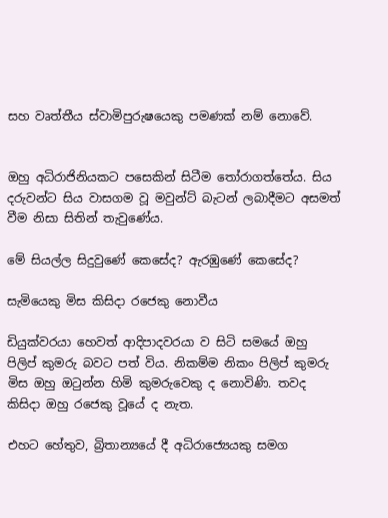සහ වෘත්තීය ස්වාමිපුරුෂයෙකු පමණක් නම් නොවේ.


ඔහු අධිරාජිනියකට පසෙකින් සිටීම තෝරාගත්තේය. සිය දරුවන්ට සිය වාසගම වූ මවුන්ට් බැටන් ලබාදීමට අසමත් වීම නිසා සිතින් තැවුණේය.

මේ සියල්ල සිදුවුණේ කෙසේද? ඇරඹුණේ කෙසේද?

සැමියෙකු මිස කිසිදා රජෙකු නොවීය

ඩියුක්වරයා හෙවත් ආදිපාදවරයා ව සිටි සමයේ ඔහු පිලිප් කුමරු බවට පත් විය. නිකම්ම නිකං පිලිප් කුමරු මිස ඔහු ඔටුන්න හිමි කුමරුවෙකු ද නොවිණි. තවද කිසිදා ඔහු රජෙකු වූයේ ද නැත.

එහට හේතුව, බ්‍රිතාන්‍යයේ දී අධිරාජ්‍යෙයකු සමග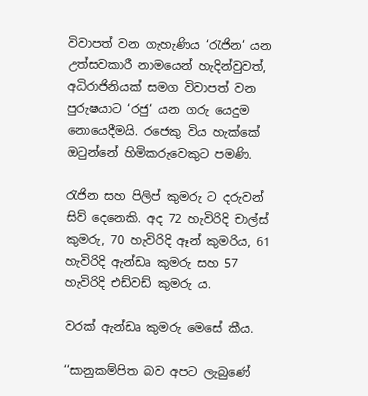විවාපත් වන ගැහැණිය ‘රැජින‘ යන උත්සවකාරී නාමයෙන් හැදින්වුවත්, අධිරාජිනියක් සමග විවාපත් වන පුරුෂයාට ‘රජු‘ යන ගරු යෙදුම නොයෙදීමයි. රජෙකු විය හැක්කේ ඔටුන්නේ හිමිකරුවෙකුට පමණි.

රැජින සහ පිලිප් කුමරු ට දරුවන් සිව් දෙනෙකි. අද 72 හැවිරිදි චාල්ස් කුමරු, 70 හැවිරිදි ඈන් කුමරිය, 61 හැවිරිදි ඇන්ඩෘ කුමරු සහ 57 හැවිරිදි එඩ්වඩ් කුමරු ය.

වරක් ඇන්ඩෘ කුමරු මෙසේ කීය.

‘‘සානුකම්පිත බව අපට ලැබුණේ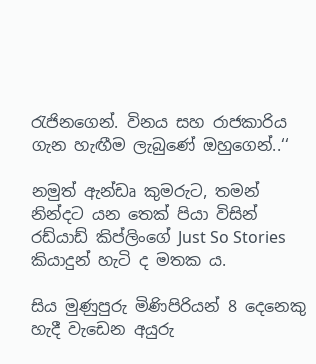රැජිනගෙන්. විනය සහ රාජකාරිය ගැන හැඟීම ලැබුණේ ඔහුගෙන්..‘‘

නමුත් ඇන්ඩෘ කුමරුට, තමන් නින්දට යන තෙක් පියා විසින් රඩ්යාඩ් කිප්ලිංගේ Just So Stories කියාදුන් හැටි ද මතක ය.

සිය මුණුපුරු මිණිපිරියන් 8 දෙනෙකු හැදී වැඩෙන අයුරු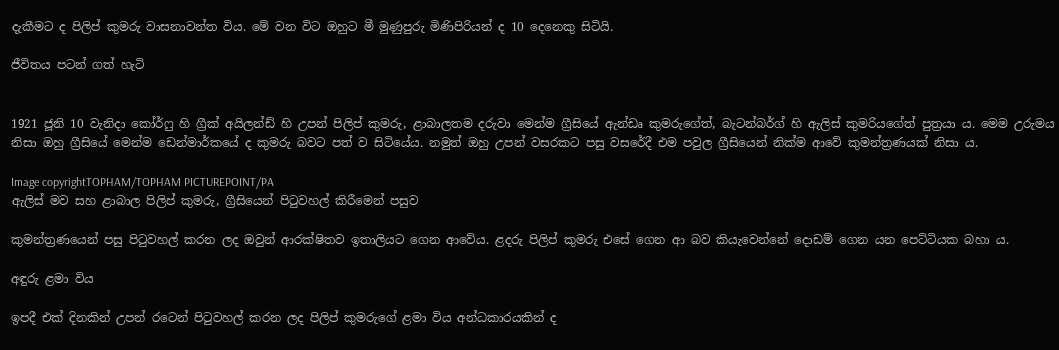දැකීමට ද පිලිප් කුමරු වාසනාවන්ත විය. මේ වන විට ඔහුට මී මුණුපුරු මිණිපිරියන් ද 10 දෙනෙකු සිටියි.

ජීවිතය පටන් ගත් හැටි


1921 ජූනි 10 වැනිදා කෝර්ෆු හි ග්‍රීක් අයිලන්ඩ් හි උපන් පිලිප් කුමරු, ළාබාලතම දරුවා මෙන්ම ග්‍රීසියේ ඇන්ඩෘ කුමරුගේත්, බැටන්බර්ග් හි ඇලිස් කුමරියගේත් පුත්‍රයා ය. මෙම උරුමය නිසා ඔහු ග්‍රීසියේ මෙන්ම ඩෙන්මාර්කයේ ද කුමරු බවට පත් ව සිටියේය. නමුත් ඔහු උපන් වසරකට පසු වසරේදී එම පවුල ග්‍රීසියෙන් නික්ම ආවේ කුමන්ත්‍රණයක් නිසා ය.

Image copyrightTOPHAM/TOPHAM PICTUREPOINT/PA
ඇලිස් මව සහ ළාබාල පිලිප් කුමරු, ග්‍රීසියෙන් පිටුවහල් කිරීමෙන් පසුව

කුමන්ත්‍රණයෙන් පසු පිටුවහල් කරන ලද ඔවුන් ආරක්ෂිතව ඉතාලියට ගෙන ආවේය. ළදරු පිලිප් කුමරු එසේ ගෙන ආ බව කියැවෙන්නේ දොඩම් ගෙන යන පෙට්ටියක බහා ය.

අඳුරු ළමා විය

ඉපදී එක් දිනකින් උපන් රටෙන් පිටුවහල් කරන ලද පිලිප් කුමරුගේ ළමා විය අන්ධකාරයකින් ද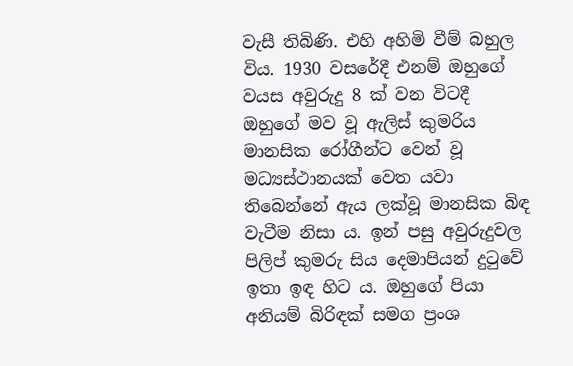වැසී තිබිණි. එහි අහිමි වීම් බහුල විය. 1930 වසරේදී එනම් ඔහුගේ වයස අවුරුදු 8 ක් වන විටදී ඔහුගේ මව වූ ඇලිස් කුමරිය මානසික රෝගීන්ට වෙන් වූ මධ්‍යස්ථානයක් වෙත යවා තිබෙන්නේ ඇය ලක්වූ මානසික බිඳ වැටීම නිසා ය. ඉන් පසු අවුරුදුවල පිලිප් කුමරු සිය දෙමාපියන් දුටුවේ ඉතා ඉඳ හිට ය. ඔහුගේ පියා අනියම් බිරිඳක් සමග ප්‍රංශ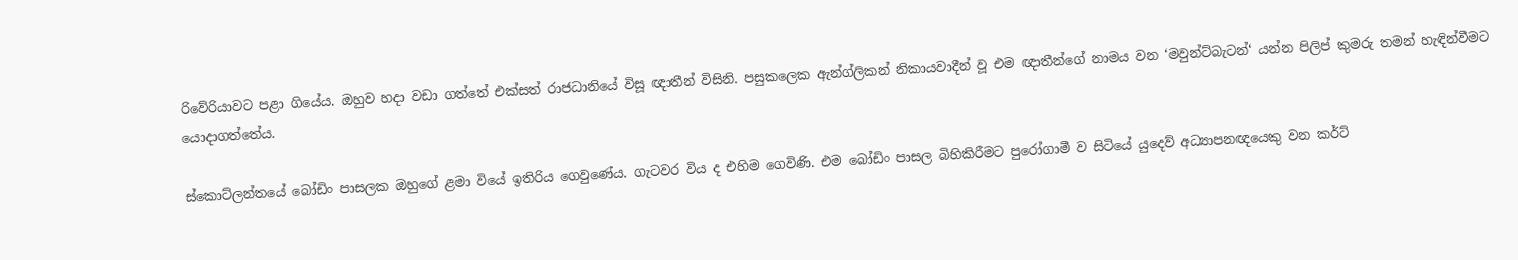රිවේරියාවට පළා ගියේය. ඔහුව හදා වඩා ගත්තේ එක්සත් රාජධානියේ විසූ ඥාතීන් විසිනි. පසුකලෙක ඇන්ග්ලිකන් නිකායවාදීන් වූ එම ඥාතීන්ගේ නාමය වන ‘මවුන්ට්බැටන්‘ යන්න පිලිප් කුමරු තමන් හැඳින්වීමට යොදාගත්තේය.

ස්කොට්ලන්තයේ බෝඩිං පාසලක ඔහුගේ ළමා වියේ ඉතිරිය ගෙවුණේය. ගැටවර විය ද එහිම ගෙවිණි. එම බෝඩිං පාසල බිහිකිරීමට පුරෝගාමී ව සිටියේ යුදෙව් අධ්‍යාපනඥයෙකු වන කර්ට්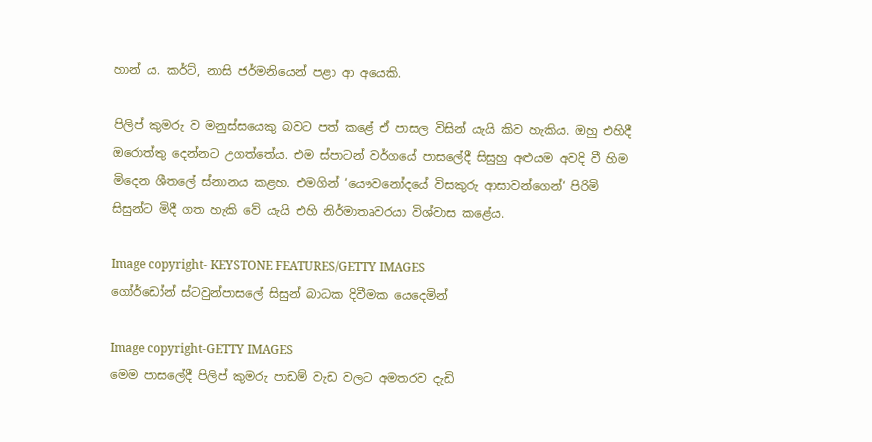හාන් ය. කර්ට්, නාසි ජර්මනියෙන් පළා ආ අයෙකි.

පිලිප් කුමරු ව මනුස්සයෙකු බවට පත් කළේ ඒ පාසල විසින් යැයි කිව හැකිය. ඔහු එහිදී ඔරොත්තු දෙන්නට උගත්තේය. එම ස්පාටන් වර්ගයේ පාසලේදී සිසුහු අළුයම අවදි වී හිම මිදෙන ශීතලේ ස්නානය කළහ. එමගින් ‘යෞවනෝදයේ විසකුරු ආසාවන්ගෙන්‘ පිරිමි සිසුන්ට මිදී ගත හැකි වේ යැයි එහි නිර්මාතෘවරයා විශ්වාස කළේය.

Image copyright- KEYSTONE FEATURES/GETTY IMAGES
ගෝර්ඩෝන් ස්ටවුන්පාසලේ සිසුන් බාධක දිවීමක යෙදෙමින්

Image copyright-GETTY IMAGES
මෙම පාසලේදී පිලිප් කුමරු පාඩම් වැඩ වලට අමතරව දැඩි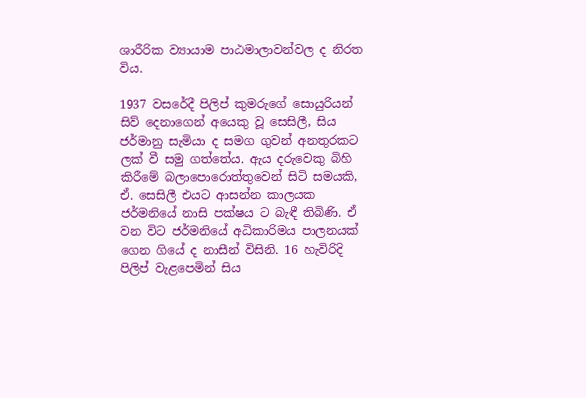ශාරීරික ව්‍යායාම පාඨමාලාවන්වල ද නිරත විය.

1937 වසරේදී පිලිප් කුමරුගේ සොයුරියන් සිව් දෙනාගෙන් අයෙකු වූ සෙසිලී, සිය ජර්මානු සැමියා ද සමග ගුවන් අනතුරකට ලක් වී සමු ගත්තේය. ඇය දරුවෙකු බිහි කිරීමේ බලාපොරොත්තුවෙන් සිටි සමයකි, ඒ. සෙසිලී එයට ආසන්න කාලයක ජර්මනියේ නාසි පක්ෂය ට බැඳී තිබිණි. ඒ වන විට ජර්මනියේ අධිකාරිමය පාලනයක් ගෙන ගියේ ද නාසීන් විසිනි. 16 හැවිරිදි පිලිප් වැළපෙමින් සිය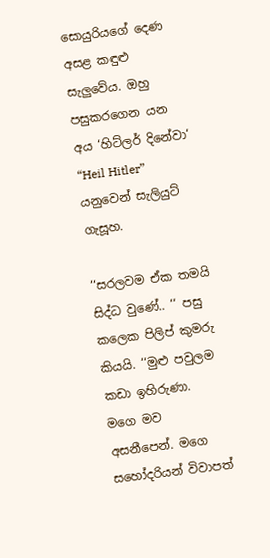සොයුරියගේ දෙණ අසළ කඳුළු සැලුවේය. ඔහු පසුකරගෙන යන අය ‘හිට්ලර් දිනේවා‘ “Heil Hitler” යනුවෙන් සැලියුට් ගැසූහ.

‘‘සරලවම ඒක තමයි සිද්ධ වුණේ.. ‘‘ පසු කලෙක පිලිප් කුමරු කියයි. ‘‘මුළු පවුලම කඩා ඉහිරුණා. මගෙ මව අසනීපෙන්. මගෙ සහෝදරියන් විවාපත්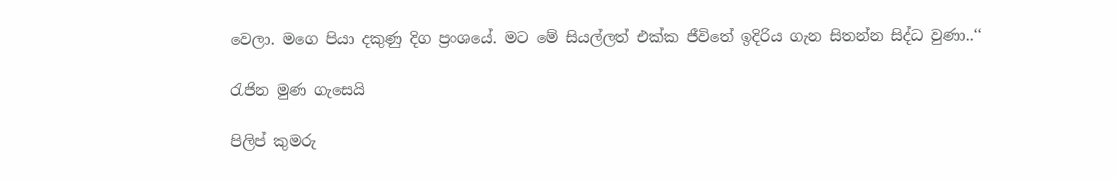වෙලා. මගෙ පියා දකුණු දිග ප්‍රංශයේ. මට මේ සියල්ලත් එක්ක ජීවිතේ ඉදිරිය ගැන සිතන්න සිද්ධ වුණා..‘‘

රැජින මුණ ගැසෙයි

පිලිප් කුමරු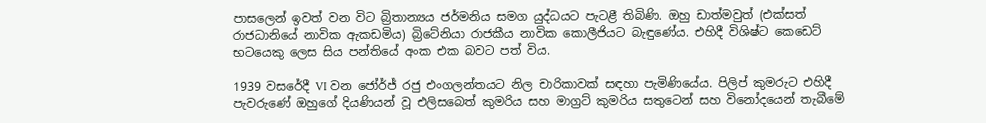පාසලෙන් ඉවත් වන විට බ්‍රිතාන්‍යය ජර්මනිය සමග යුද්ධයට පැටළී තිබිණි. ඔහු ඩාත්මවුත් (එක්සත් රාජධානියේ නාවික ඇකඩමිය) බ්‍රිටේනියා රාජකීය නාවික කොලීජියට බැඳුණේය. එහිදී විශිෂ්ට කෙඩෙට් භටයෙකු ලෙස සිය පන්තියේ අංක එක බවට පත් විය.

1939 වසරේදී VI වන ජෝර්ජ් රජු එංගලන්තයට නිල චාරිකාවක් සඳහා පැමිණියේය. පිලිප් කුමරුට එහිදී පැවරුණේ ඔහුගේ දියණියන් වූ එලිසබෙත් කුමරිය සහ මාග්‍රට් කුමරිය සතුටෙන් සහ විනෝදයෙන් තැබීමේ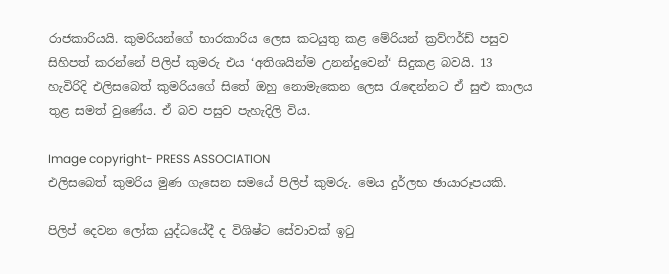රාජකාරියයි. කුමරියන්ගේ භාරකාරිය ලෙස කටයුතු කළ මේරියන් ක්‍රව්ෆර්ඩ් පසුව සිහිපත් කරන්නේ පිලිප් කුමරු එය ‘අතිශයින්ම උනන්දුවෙන්‘ සිදුකළ බවයි. 13 හැවිරිදි එලිසබෙත් කුමරියගේ සිතේ ඔහු නොමැකෙන ලෙස රැඳෙන්නට ඒ සුළු කාලය තුළ සමත් වුණේය. ඒ බව පසුව පැහැදිලි විය.

Image copyright- PRESS ASSOCIATION
එලිසබෙත් කුමරිය මුණ ගැසෙන සමයේ පිලිප් කුමරු. මෙය දුර්ලභ ඡායාරූපයකි.

පිලිප් දෙවන ලෝක යුද්ධයේදී ද විශිෂ්ට සේවාවක් ඉටු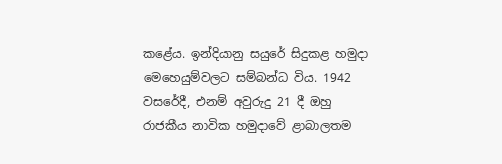කළේය. ඉන්දියානු සයුරේ සිදුකළ හමුදා මෙහෙයුම්වලට සම්බන්ධ විය. 1942 වසරේදී, එනම් අවුරුදු 21 දී ඔහු රාජකීය නාවික හමුදාවේ ළාබාලතම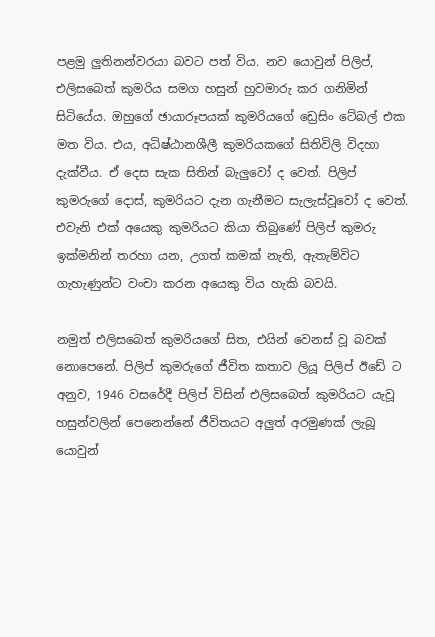පළමු ලුතිනන්වරයා බවට පත් විය. නව යොවුන් පිලිප්, එලිසබෙත් කුමරිය සමග හසුන් හුවමාරු කර ගනිමින් සිටියේය. ඔහුගේ ඡායාරූපයක් කුමරියගේ ඩ්‍රෙසිං ටේබල් එක මත විය. එය, අධිෂ්ඨානශීලී කුමරියකගේ සිතිවිලි විදහා දැක්වීය. ඒ දෙස සැක සිතින් බැලුවෝ ද වෙත්. පිලිප් කුමරුගේ දොස්, කුමරියට දැන ගැනීමට සැලැස්වූවෝ ද වෙත්. එවැනි එක් අයෙකු කුමරියට කියා තිබුණේ පිලිප් කුමරු ඉක්මනින් තරහා යන, උගත් කමක් නැති, ඇතැම්විට ගැහැණුන්ට වංචා කරන අයෙකු විය හැකි බවයි.

නමුත් එලිසබෙත් කුමරියගේ සිත, එයින් වෙනස් වූ බවක් නොපෙනේ. පිලිප් කුමරුගේ ජීවිත කතාව ලියූ පිලිප් ඊඩේ ට අනුව, 1946 වසරේදී පිලිප් විසින් එලිසබෙත් කුමරියට යැවූ හසුන්වලින් පෙනෙන්නේ ජීවිතයට අලුත් අරමුණක් ලැබූ යොවුන්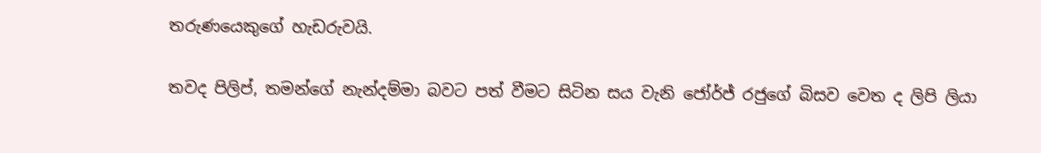තරුණයෙකුගේ හැඩරුවයි.

තවද පිලිප්, තමන්ගේ නැන්දම්මා බවට පත් වීමට සිටින සය වැනි ජෝර්ජ් රජුගේ බිසව වෙත ද ලිපි ලියා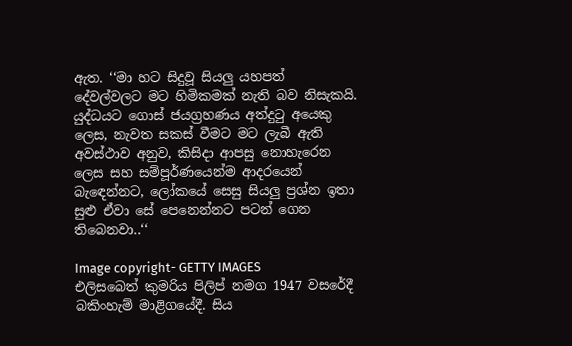ඇත. ‘‘මා හට සිදුවූ සියලු යහපත් දේවල්වලට මට හිමිකමක් නැති බව නිසැකයි. යුද්ධයට ගොස් ජයග්‍රහණය අත්දුටු අයෙකු ලෙස, නැවත සකස් වීමට මට ලැබී ඇති අවස්ථාව අනුව, කිසිදා ආපසු නොහැරෙන ලෙස සහ සම්පූර්ණයෙන්ම ආදරයෙන් බැඳෙන්නට, ලෝකයේ සෙසු සියලු ප්‍රශ්න ඉතා සුළු ඒවා සේ පෙනෙන්නට පටන් ගෙන තිබෙනවා..‘‘

Image copyright- GETTY IMAGES
එලිසබෙත් කුමරිය පිලිප් නමග 1947 වසරේදී බකිංහැම් මාළිගයේදී. සිය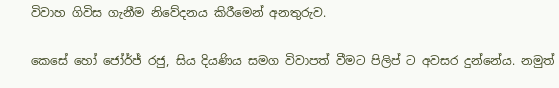විවාහ ගිවිස ගැනීම නිවේදනය කිරීමෙන් අනතුරුව.

කෙසේ හෝ ජෝර්ජ් රජු, සිය දියණිය සමග විවාපත් වීමට පිලිප් ට අවසර දුන්නේය. නමුත්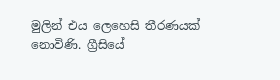මුලින් එය ලෙහෙසි තීරණයක් නොවිණි. ග්‍රීසියේ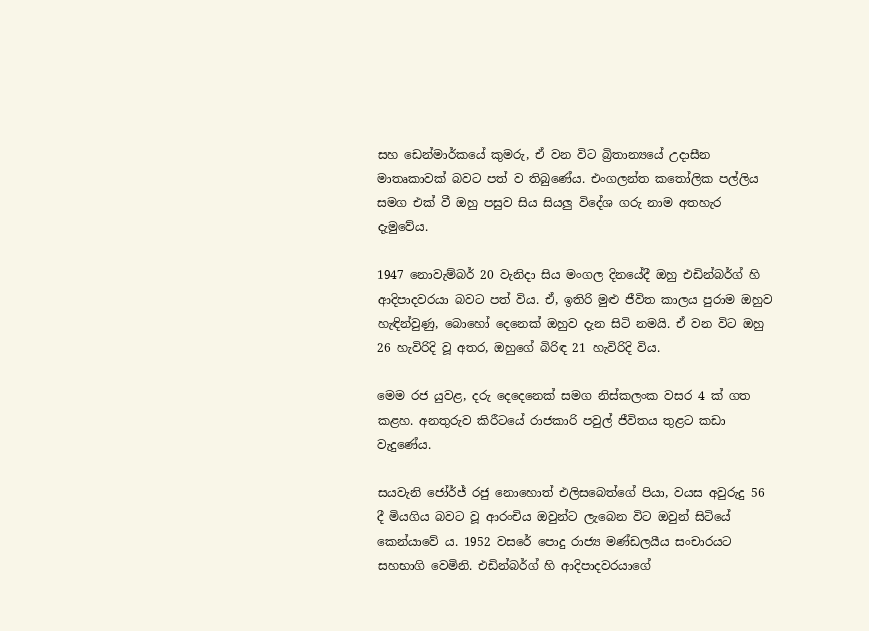සහ ඩෙන්මාර්කයේ කුමරු, ඒ වන විට බ්‍රිතාන්‍යයේ උදාසීන මාතෘකාවක් බවට පත් ව තිබුණේය. එංගලන්ත කතෝලික පල්ලිය සමග එක් වී ඔහු පසුව සිය සියලු විදේශ ගරු නාම අතහැර දැමුවේය.

1947 නොවැම්බර් 20 වැනිදා සිය මංගල දිනයේදී ඔහු එඩින්බර්ග් හි ආදිපාදවරයා බවට පත් විය. ඒ, ඉතිරි මුළු ජීවිත කාලය පුරාම ඔහුව හැඳින්වුණු, බොහෝ දෙනෙක් ඔහුව දැන සිටි නමයි. ඒ වන විට ඔහු 26 හැවිරිදි වූ අතර, ඔහුගේ බිරිඳ 21 හැවිරිදි විය.

මෙම රජ යුවළ, දරු දෙදෙනෙක් සමග නිස්කලංක වසර 4 ක් ගත කළහ. අනතුරුව කිරීටයේ රාජකාරි පවුල් ජීවිතය තුළට කඩා වැදුණේය.

සයවැනි ජෝර්ජ් රජු නොහොත් එලිසබෙත්ගේ පියා, වයස අවුරුදු 56 දී මියගිය බවට වූ ආරංචිය ඔවුන්ට ලැබෙන විට ඔවුන් සිටියේ කෙන්යාවේ ය. 1952 වසරේ පොදු රාජ්‍ය මණ්ඩලයීය සංචාරයට සහභාගි වෙමිනි. එඩින්බර්ග් හි ආදිපාදවරයාගේ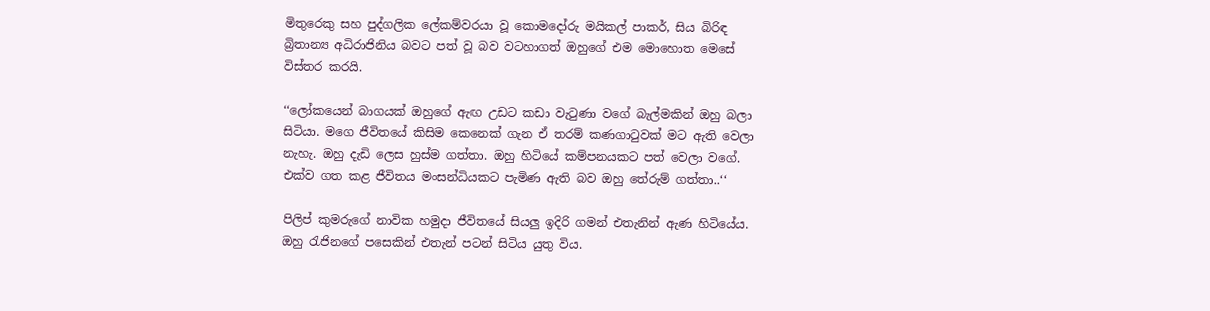මිතුරෙකු සහ පුද්ගලික ලේකම්වරයා වූ කොමදෝරු මයිකල් පාකර්, සිය බිරිඳ බ්‍රිතාන්‍ය අධිරාජිනිය බවට පත් වූ බව වටහාගත් ඔහුගේ එම මොහොත මෙසේ විස්තර කරයි.

‘‘ලෝකයෙන් බාගයක් ඔහුගේ ඇඟ උඩට කඩා වැටුණා වගේ බැල්මකින් ඔහු බලා සිටියා. මගෙ ජීවිතයේ කිසිම කෙනෙක් ගැන ඒ තරම් කණගාටුවක් මට ඇති වෙලා නැහැ. ඔහු දැඩි ලෙස හුස්ම ගත්තා. ඔහු හිටියේ කම්පනයකට පත් වෙලා වගේ. එක්ව ගත කළ ජීවිතය මංසන්ධියකට පැමිණ ඇති බව ඔහු තේරුම් ගත්තා..‘‘

පිලිප් කුමරුගේ නාවික හමුදා ජීවිතයේ සියලු ඉදිරි ගමන් එතැනින් ඇණ හිටියේය. ඔහු රැජිනගේ පසෙකින් එතැන් පටන් සිටිය යුතු විය.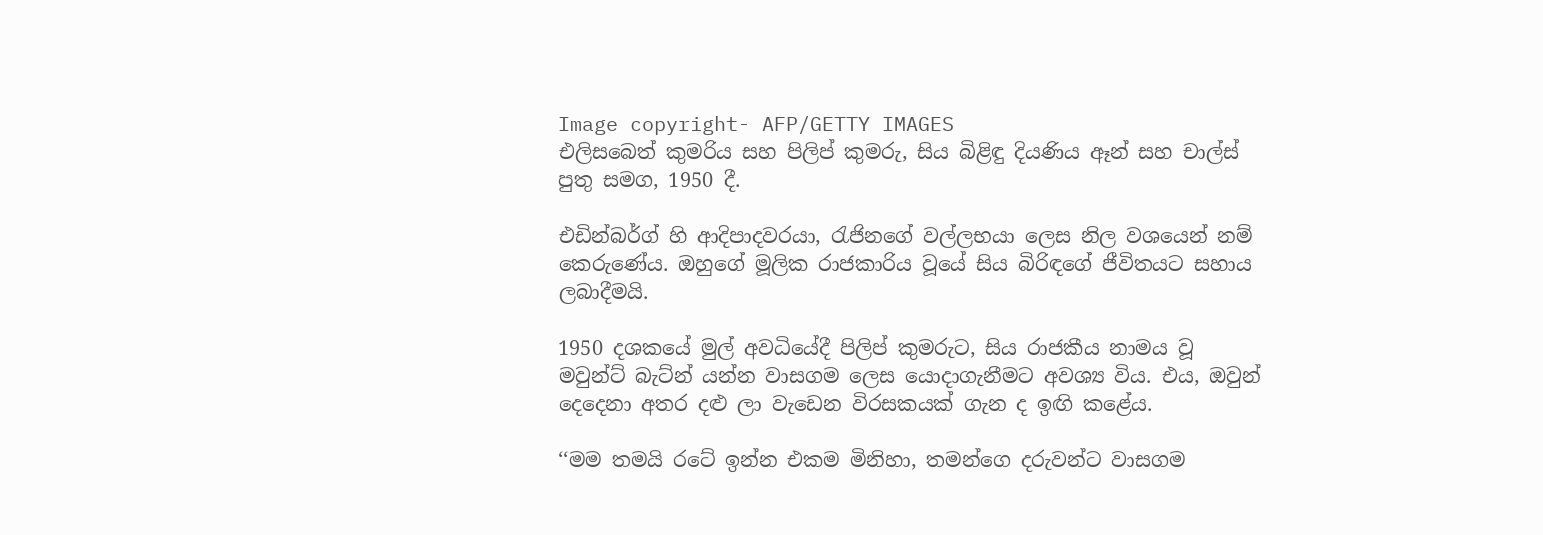Image copyright- AFP/GETTY IMAGES
එලිසබෙත් කුමරිය සහ පිලිප් කුමරු, සිය බිළිඳු දියණිය ඈන් සහ චාල්ස් පුතු සමග, 1950 දී.

එඩින්බර්ග් හි ආදිපාදවරයා, රැජිනගේ වල්ලභයා ලෙස නිල වශයෙන් නම් කෙරුණේය. ඔහුගේ මූලික රාජකාරිය වූයේ සිය බිරිඳගේ ජීවිතයට සහාය ලබාදීමයි.

1950 දශකයේ මුල් අවධියේදී පිලිප් කුමරුට, සිය රාජකීය නාමය වූ මවුන්ට් බැට්න් යන්න වාසගම ලෙස යොදාගැනීමට අවශ්‍ය විය. එය, ඔවුන් දෙදෙනා අතර දළු ලා වැඩෙන විරසකයක් ගැන ද ඉඟි කළේය.

‘‘මම තමයි රටේ ඉන්න එකම මිනිහා, තමන්ගෙ දරුවන්ට වාසගම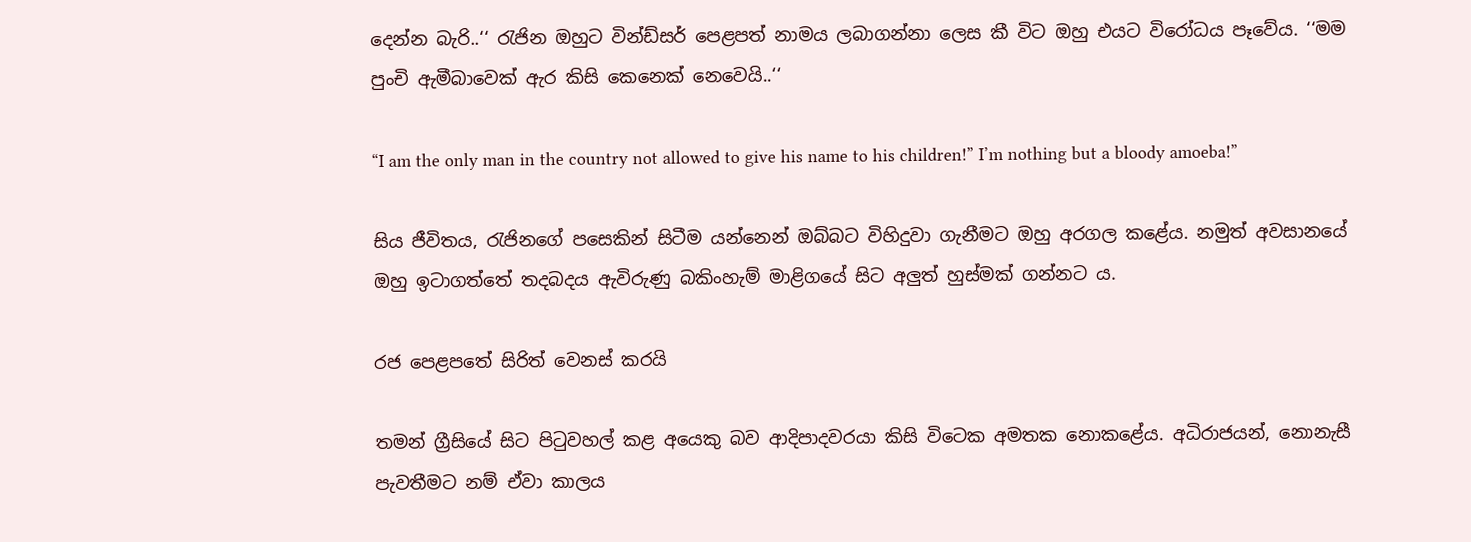දෙන්න බැරි..‘‘ රැජින ඔහුට වින්ඩ්සර් පෙළපත් නාමය ලබාගන්නා ලෙස කී විට ඔහු එයට විරෝධය පෑවේය. ‘‘මම පුංචි ඇමීබාවෙක් ඇර කිසි කෙනෙක් නෙවෙයි..‘‘

“I am the only man in the country not allowed to give his name to his children!” I’m nothing but a bloody amoeba!”

සිය ජීවිතය, රැජිනගේ පසෙකින් සිටීම යන්නෙන් ඔබ්බට විහිදුවා ගැනීමට ඔහු අරගල කළේය. නමුත් අවසානයේ ඔහු ඉටාගත්තේ තදබදය ඇවිරුණු බකිංහැම් මාළිගයේ සිට අලුත් හුස්මක් ගන්නට ය.

රජ පෙළපතේ සිරිත් වෙනස් කරයි

තමන් ග්‍රීසියේ සිට පිටුවහල් කළ අයෙකු බව ආදිපාදවරයා කිසි විටෙක අමතක නොකළේය. අධිරාජයන්, නොනැසී පැවතීමට නම් ඒවා කාලය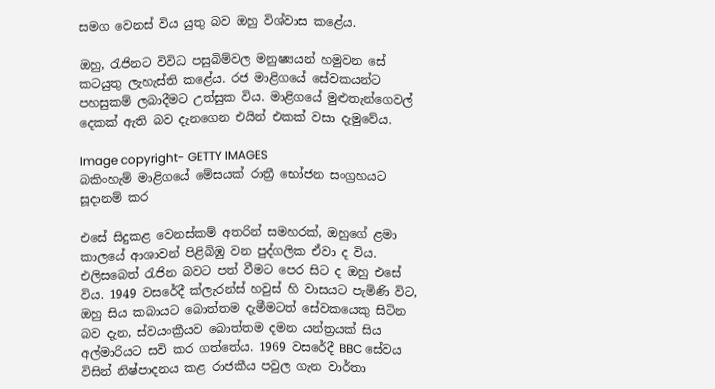සමග වෙනස් විය යුතු බව ඔහු විශ්වාස කළේය.

ඔහු, රැජිනට විවිධ පසුබිම්වල මනුෂ්‍යයන් හමුවන සේ කටයුතු ලැහැස්ති කළේය. රජ මාළිගයේ සේවකයන්ට පහසුකම් ලබාදීමට උත්සුක විය. මාළිගයේ මුළුතැන්ගෙවල් දෙකක් ඇති බව දැනගෙන එයින් එකක් වසා දැමුවේය.

Image copyright- GETTY IMAGES
බකිංහැම් මාළිගයේ මේසයක් රාත්‍රී භෝජන සංග්‍රහයට සූදානම් කර

එසේ සිදුකළ වෙනස්කම් අතරින් සමහරක්, ඔහුගේ ළමා කාලයේ ආශාවන් පිළිබිඹු වන පුද්ගලික ඒවා ද විය. එලිසබෙත් රැජින බවට පත් වීමට පෙර සිට ද ඔහු එසේ විය. 1949 වසරේදී ක්ලැරන්ස් හවුස් හි වාසයට පැමිණි විට, ඔහු සිය කබායට බොත්තම දැමීමටත් සේවකයෙකු සිටින බව දැන, ස්වයංක්‍රීයව බොත්තම දමන යන්ත්‍රයක් සිය අල්මාරියට සවි කර ගත්තේය. 1969 වසරේදී BBC සේවය විසින් නිෂ්පාදනය කළ රාජකීය පවුල ගැන වාර්තා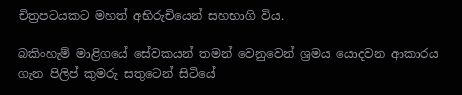චිත්‍රපටයකට මහත් අභිරුචියෙන් සහභාගි විය.

බකිංහැම් මාළිගයේ සේවකයන් තමන් වෙනුවෙන් ශ්‍රමය යොදවන ආකාරය ගැන පිලිප් කුමරු සතුටෙන් සිටියේ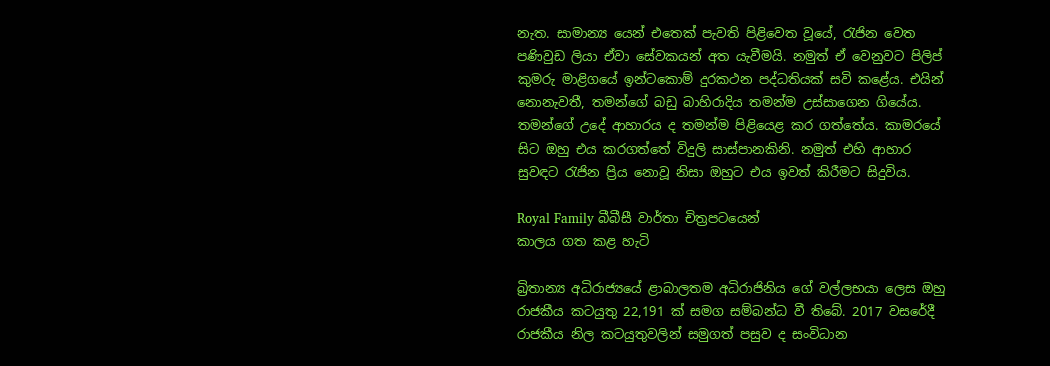නැත. සාමාන්‍ය යෙන් එතෙක් පැවති පිළිවෙත වූයේ, රැජින වෙත පණිවුඩ ලියා ඒවා සේවකයන් අත යැවීමයි. නමුත් ඒ වෙනුවට පිලිප් කුමරු මාළිගයේ ඉන්ටකොම් දුරකථන පද්ධතියක් සවි කළේය. එයින් නොනැවතී, තමන්ගේ බඩු බාහිරාදිය තමන්ම උස්සාගෙන ගියේය. තමන්ගේ උදේ ආහාරය ද තමන්ම පිළියෙළ කර ගත්තේය. කාමරයේ සිට ඔහු එය කරගත්තේ විදුලි සාස්පානකිනි. නමුත් එහි ආහාර සුවඳට රැජින ප්‍රිය නොවූ නිසා ඔහුට එය ඉවත් කිරීමට සිදුවිය.

Royal Family බීබීසී වාර්තා චිත්‍රපටයෙන්
කාලය ගත කළ හැටි

බ්‍රිතාන්‍ය අධිරාජ්‍යයේ ළාබාලතම අධිරාජිනිය ගේ වල්ලභයා ලෙස ඔහු රාජකීය කටයුතු 22,191 ක් සමග සම්බන්ධ වී තිබේ. 2017 වසරේදී රාජකීය නිල කටයුතුවලින් සමුගත් පසුව ද සංවිධාන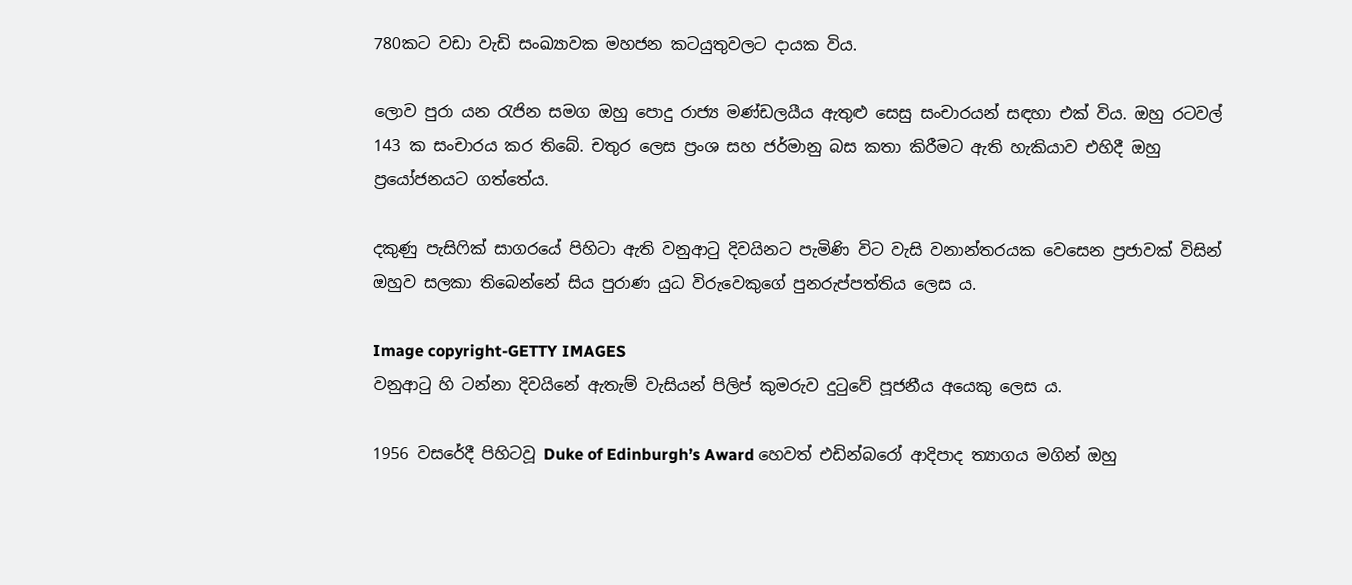780කට වඩා වැඩි සංඛ්‍යාවක මහජන කටයුතුවලට දායක විය.

ලොව පුරා යන රැජින සමග ඔහු පොදු රාජ්‍ය මණ්ඩලයීය ඇතුළු සෙසු සංචාරයන් සඳහා එක් විය. ඔහු රටවල් 143 ක සංචාරය කර තිබේ. චතුර ලෙස ප්‍රංශ සහ ජර්මානු බස කතා කිරීමට ඇති හැකියාව එහිදී ඔහු ප්‍රයෝජනයට ගත්තේය.

දකුණු පැසිෆික් සාගරයේ පිහිටා ඇති වනුආටු දිවයිනට පැමිණි විට වැසි වනාන්තරයක වෙසෙන ප්‍රජාවක් විසින් ඔහුව සලකා තිබෙන්නේ සිය පුරාණ යුධ විරුවෙකුගේ පුනරුප්පත්තිය ලෙස ය.

Image copyright-GETTY IMAGES
වනුආටු හි ටන්නා දිවයිනේ ඇතැම් වැසියන් පිලිප් කුමරුව දුටුවේ පූජනීය අයෙකු ලෙස ය.

1956 වසරේදී පිහිටවූ Duke of Edinburgh’s Award හෙවත් එඩින්බරෝ ආදිපාද ත්‍යාගය මගින් ඔහු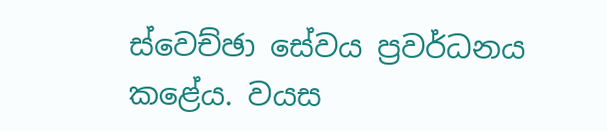ස්වෙච්ඡා සේවය ප්‍රවර්ධනය කළේය. වයස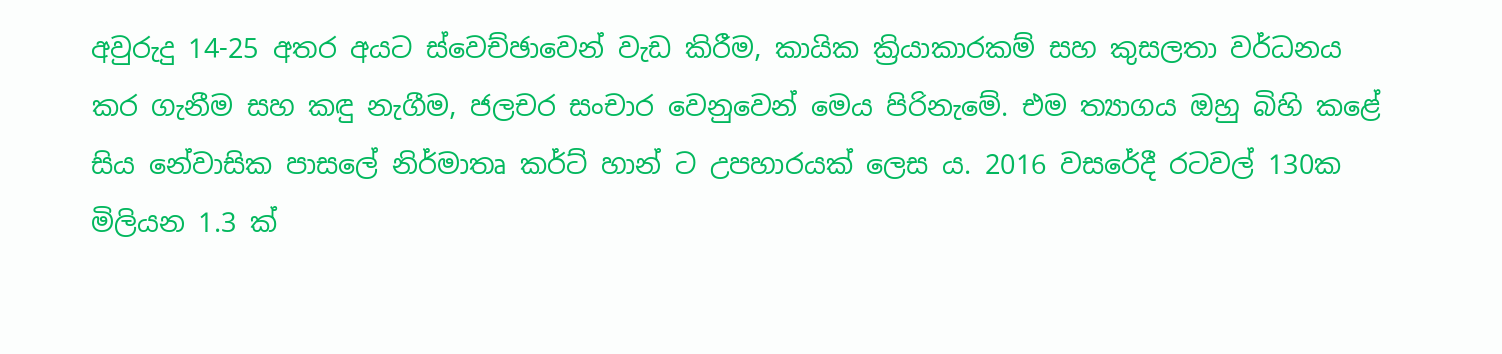අවුරුදු 14-25 අතර අයට ස්වෙච්ඡාවෙන් වැඩ කිරීම, කායික ක්‍රියාකාරකම් සහ කුසලතා වර්ධනය කර ගැනීම සහ කඳු නැගීම, ජලචර සංචාර වෙනුවෙන් මෙය පිරිනැමේ. එම ත්‍යාගය ඔහු බිහි කළේ සිය නේවාසික පාසලේ නිර්මාතෘ කර්ට් හාන් ට උපහාරයක් ලෙස ය. 2016 වසරේදී රටවල් 130ක මිලියන 1.3 ක්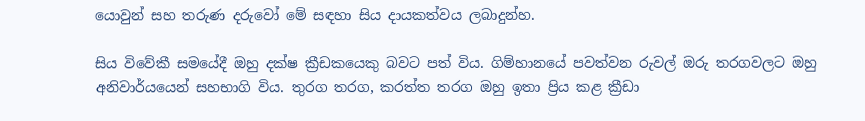යොවුන් සහ තරුණ දරුවෝ මේ සඳහා සිය දායකත්වය ලබාදුන්හ.

සිය විවේකී සමයේදී ඔහු දක්ෂ ක්‍රීඩකයෙකු බවට පත් විය. ගිම්හානයේ පවත්වන රුවල් ඔරු තරගවලට ඔහු අනිවාර්යයෙන් සහභාගි විය. තුරග තරග, කරත්ත තරග ඔහු ඉතා ප්‍රිය කළ ක්‍රීඩා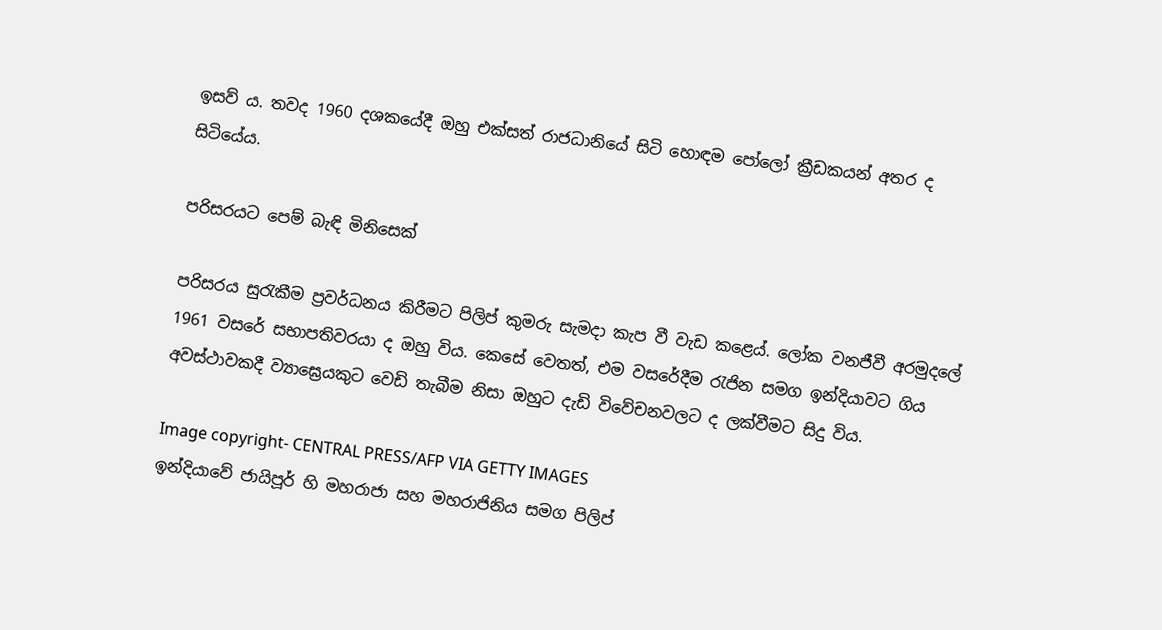ඉසව් ය. තවද 1960 දශකයේදී ඔහු එක්සත් රාජධානියේ සිටි හොඳම පෝලෝ ක්‍රීඩකයන් අතර ද සිටියේය.

පරිසරයට පෙම් බැඳි මිනිසෙක්

පරිසරය සුරැකීම ප්‍රවර්ධනය කිරීමට පිලිප් කුමරු සැමදා කැප වී වැඩ කළෙය්. ලෝක වනජීවී අරමුදලේ 1961 වසරේ සභාපතිවරයා ද ඔහු විය. කෙසේ වෙතත්, එම වසරේදීම රැජින සමග ඉන්දියාවට ගිය අවස්ථාවකදී ව්‍යාඝ්‍රෙයකුට වෙඩි තැබීම නිසා ඔහුට දැඩි විවේචනවලට ද ලක්වීමට සිදු විය.

Image copyright- CENTRAL PRESS/AFP VIA GETTY IMAGES
ඉන්දියාවේ ජායිපූර් හි මහරාජා සහ මහරාජිනිය සමග පිලිප්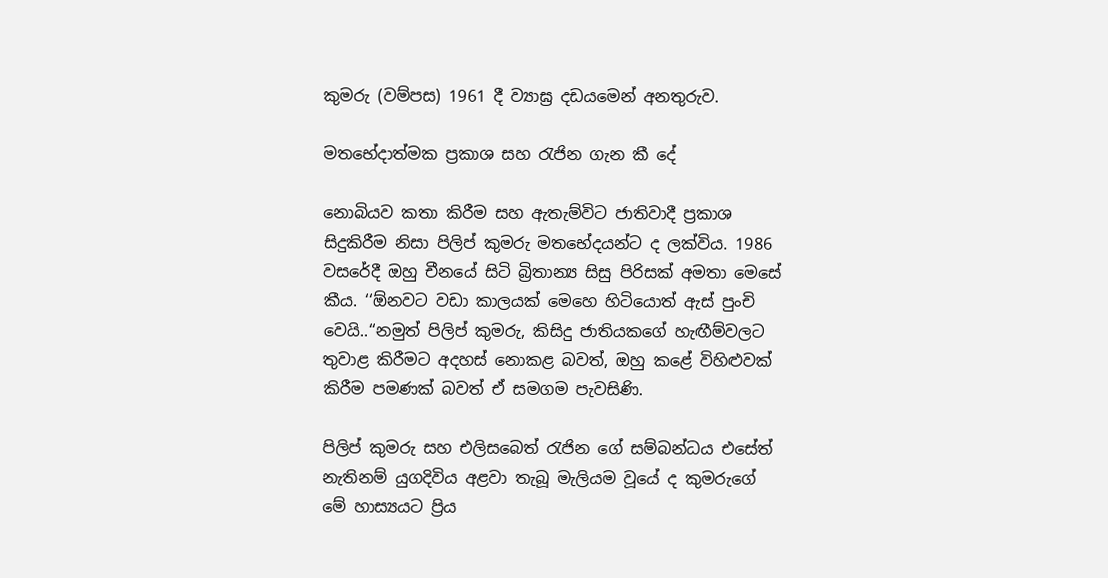කුමරු (වම්පස) 1961 දී ව්‍යාඝ්‍ර දඩයමෙන් අනතුරුව.

මතභේදාත්මක ප්‍රකාශ සහ රැජින ගැන කී දේ

නොබියව කතා කිරීම සහ ඇතැම්විට ජාතිවාදී ප්‍රකාශ සිදුකිරීම නිසා පිලිප් කුමරු මතභේදයන්ට ද ලක්විය. 1986 වසරේදී ඔහු චීනයේ සිටි බ්‍රිතාන්‍ය සිසු පිරිසක් අමතා මෙසේ කීය. ‘‘ඕනවට වඩා කාලයක් මෙහෙ හිටියොත් ඇස් පුංචි වෙයි..‘‘නමුත් පිලිප් කුමරු, කිසිදු ජාතියකගේ හැඟීම්වලට තුවාළ කිරීමට අදහස් නොකළ බවත්, ඔහු කළේ විහිළුවක් කිරීම පමණක් බවත් ඒ සමගම පැවසිණි.

පිලිප් කුමරු සහ එලිසබෙත් රැජින ගේ සම්බන්ධය එසේත් නැතිනම් යුගදිවිය අළවා තැබූ මැලියම වූයේ ද කුමරුගේ මේ හාස්‍යයට ප්‍රිය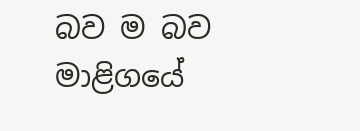බව ම බව මාළිගයේ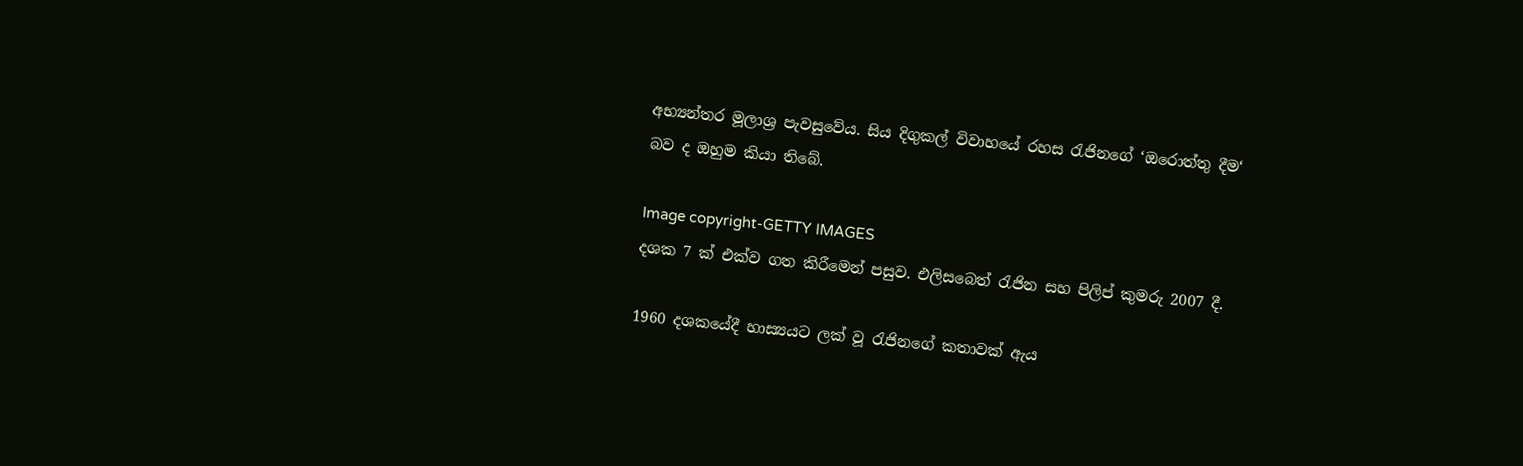අභ්‍යන්තර මූලාශ්‍ර පැවසුවේය. සිය දිගුකල් විවාහයේ රහස රැජිනගේ ‘ඔරොත්තු දීම‘ බව ද ඔහුම කියා තිබේ.

Image copyright-GETTY IMAGES
දශක 7 ක් එක්ව ගත කිරීමෙන් පසුව. එලිසබෙත් රැජින සහ පිලිප් කුමරු 2007 දී.

1960 දශකයේදී හාස්‍යයට ලක් වූ රැජිනගේ කතාවක් ඇය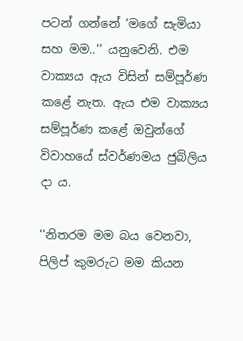පටන් ගන්නේ ‘මගේ සැමියා සහ මම..‘‘ යනුවෙනි. එම වාක්‍යය ඇය විසින් සම්පූර්ණ කළේ නැත. ඇය එම වාක්‍යය සම්පූර්ණ කළේ ඔවුන්ගේ විවාහයේ ස්වර්ණමය ජුබිලිය දා ය.

‘‘නිතරම මම බය වෙනවා, පිලිප් කුමරුට මම කියන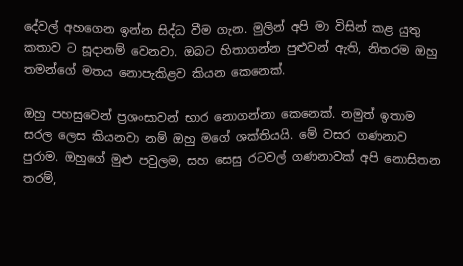දේවල් අහගෙන ඉන්න සිද්ධ වීම ගැන. මුලින් අපි මා විසින් කළ යුතු කතාව ට සූදානම් වෙනවා. ඔබට හිතාගන්න පුළුවන් ඇති, නිතරම ඔහු තමන්ගේ මතය නොපැකිළව කියන කෙනෙක්.

ඔහු පහසුවෙන් ප්‍රශංසාවන් භාර නොගන්නා කෙනෙක්. නමුත් ඉතාම සරල ලෙස කියනවා නම් ඔහු මගේ ශක්තියයි. මේ වසර ගණනාව පුරාම. ඔහුගේ මුළු පවුලම, සහ සෙසු රටවල් ගණනාවක් අපි නොසිතන තරම්,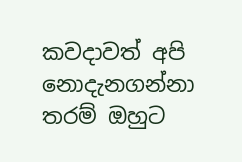කවදාවත් අපි නොදැනගන්නා තරම් ඔහුට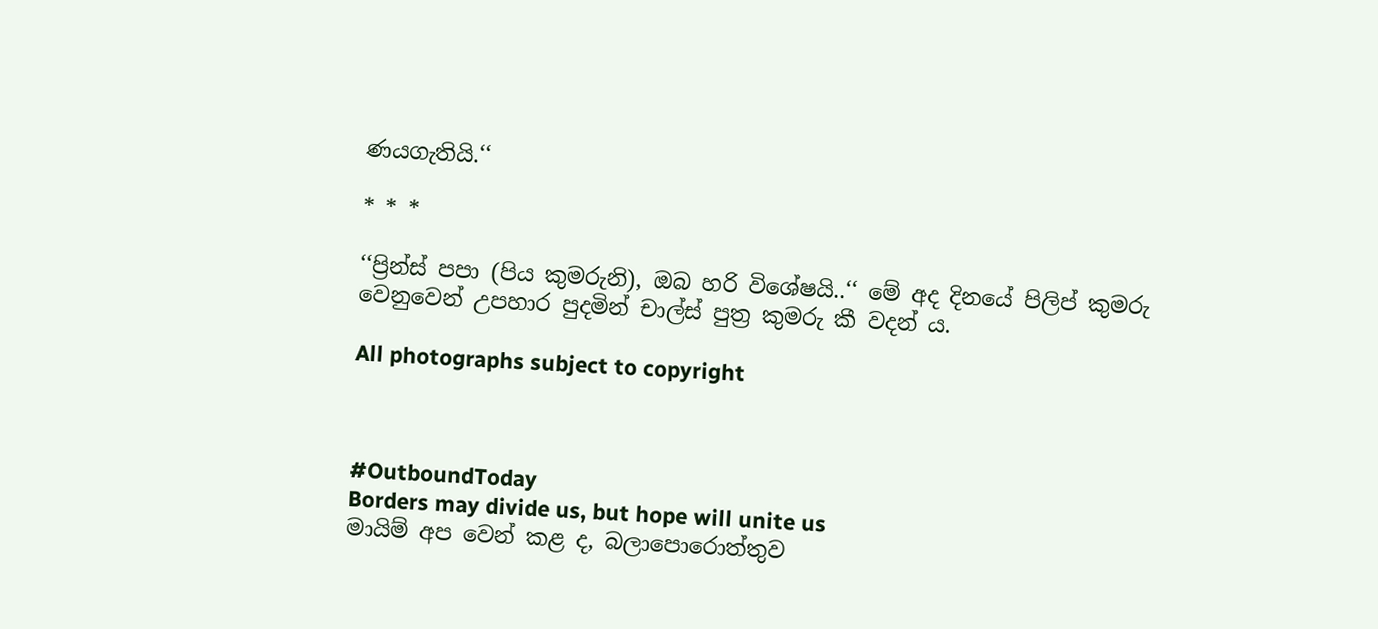ණයගැතියි.‘‘

* * *

‘‘ප්‍රින්ස් පපා (පිය කුමරුනි), ඔබ හරි විශේෂයි..‘‘ මේ අද දිනයේ පිලිප් කුමරු වෙනුවෙන් උපහාර පුදමින් චාල්ස් පුත්‍ර කුමරු කී වදන් ය.

All photographs subject to copyright



#OutboundToday
Borders may divide us, but hope will unite us
මායිම් අප වෙන් කළ ද, බලාපොරොත්තුව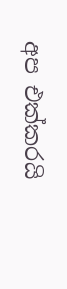අප එක්කරයි